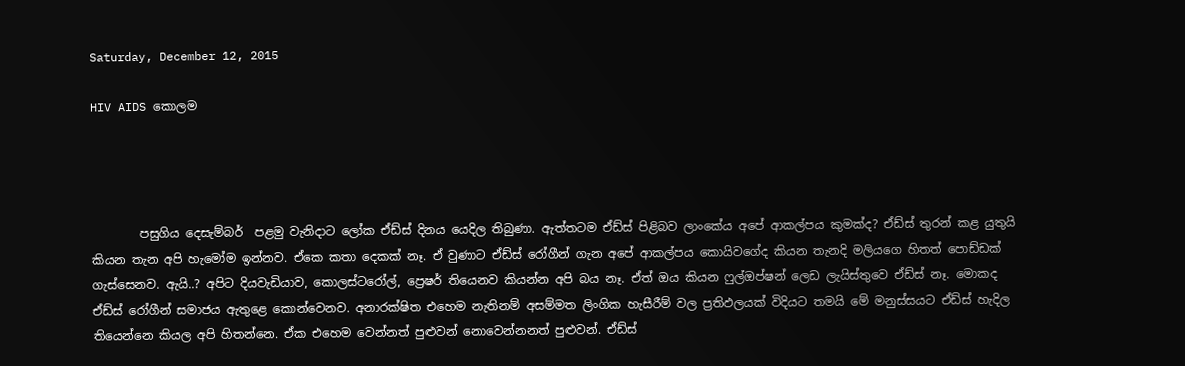Saturday, December 12, 2015

HIV AIDS කොලම




        පසුගිය දෙසැම්බර්  පළමු වැනිදාට ලෝක ඒඩ්ස් දිනය යෙදිල තිබුණා. ඇත්තටම ඒඩ්ස් පිළිබව ලාංකේය අපේ ආකල්පය කුමක්ද? ඒඩ්ස් තුරන් කළ යුතුයි කියන තැන අපි හැමෝම ඉන්නව. ඒකෙ කතා දෙකක් නෑ. ඒ වුණාට ඒඩ්ස් රෝගීන් ගැන අපේ ආකල්පය කොයිවගේද කියන තැනදි මලියගෙ හිතත් පොඩ්ඩක් ගැස්සෙනව. ඇයි..? අපිට දියවැඩියාව, කොලස්ටරෝල්, ප්‍රෙෂර් තියෙනව කියන්න අපි බය නෑ. ඒත් ඔය කියන ෆුල්ඔප්ෂන් ලෙඩ ලැයිස්තුවෙ ඒඩ්ස් නෑ. මොකද ඒඩ්ස් රෝගීන් සමාජය ඇතුළෙ කොන්වෙනව. අනාරක්ෂිත එහෙම නැතිනම් අසම්මත ලිංගික හැසීරීම් වල ප්‍රතිඵලයක් විදියට තමයි මේ මනුස්සයට ඒඩ්ස් හැදිල තියෙන්නෙ කියල අපි හිතන්නෙ. ඒක එහෙම වෙන්නත් පුළුවන් නොවෙන්නනත් පුළුවන්. ඒඩ්ස්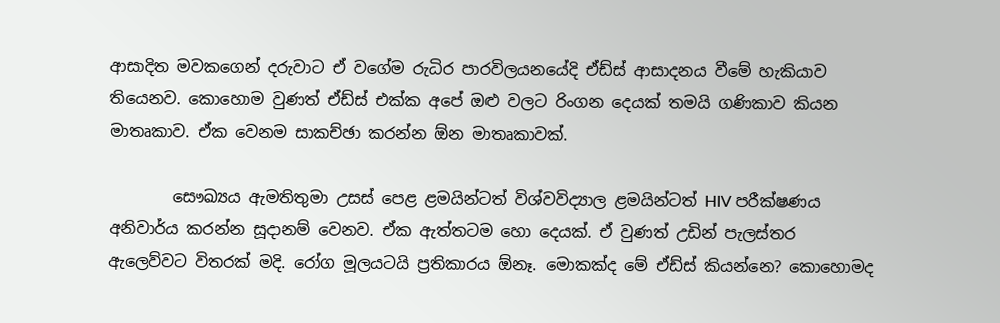ආසාදිත මවකගෙන් දරුවාට ඒ වගේම රුධිර පාරවිලයනයේදි ඒඩ්ස් ආසාදනය වීමේ හැකියාව තියෙනව. කොහොම වුණත් ඒඩ්ස් එක්ක අපේ ඔළු වලට රිංගන දෙයක් තමයි ගණිකාව කියන මාතෘකාව. ඒක වෙනම සාකච්ඡා කරන්න ඕන මාතෘකාවක්.

        සෞඛ්‍යය ඇමතිතුමා උසස් පෙළ ළමයින්ටත් විශ්වවිද්‍යාල ළමයින්ටත් HIV පරීක්ෂණය අනිවාර්ය කරන්න සූදානම් වෙනව. ඒක ඇත්තටම හො දෙයක්. ඒ වුණත් උඩින් පැලස්තර ඇලෙව්වට විතරක් මදි. රෝග මූලයටයි ප්‍රතිකාරය ඕනෑ. මොකක්ද මේ ඒඩ්ස් කියන්නෙ? කොහොමද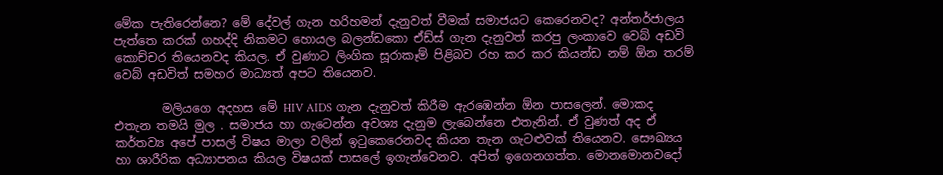මේක පැතිරෙන්නෙ? මේ දේවල් ගැන හරිහමන් දැනුවත් වීමක් සමාජයට කෙරෙනවද? අන්තර්ජාලය පැත්තෙ කරක් ගහද්දි නිකමට හොයල බලන්ඩකො ඒඩ්ස් ගැන දැනුවත් කරපු ලංකාවෙ වෙබ් අඩවි කොච්චර තියෙනවද කියල. ඒ වුණාට ලිංගික සූරාකෑම් පිළිබව රහ කර කර කියන්ඩ නම් ඕන තරම් වෙබ් අඩවිත් සමහර මාධ්‍යත් අපට තියෙනව.

        මලියගෙ අදහස මේ HIV AIDS ගැන දැනුවත් කිරීම ඇරඹෙන්න ඕන පාසලෙන්. මොකද එතැන තමයි මුල . සමාජය හා ගැටෙන්න අවශ්‍ය දැනුම ලැබෙන්නෙ එතැනින්. ඒ වුණත් අද ඒ කර්තව්‍ය අපේ පාසල් විෂය මාලා වලින් ඉටුකෙරෙනවද කියන තැන ගැටළුවක් තියෙනව. සෞඛ්‍යය හා ශාරීරික අධ්‍යාපනය කියල විෂයක් පාසලේ ඉගැන්වෙනව. අපිත් ඉගෙනගත්ත. මොනමොනවදෝ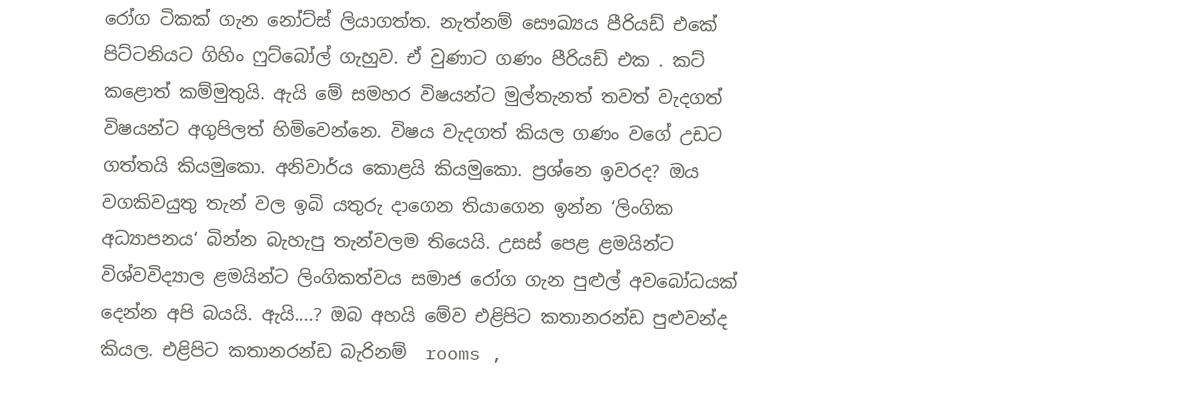රෝග ටිකක් ගැන නෝට්ස් ලියාගත්ත. නැත්නම් සෞඛ්‍යය පීරියඩ් එකේ පිට්ටනියට ගිහිං ෆුට්බෝල් ගැහුව. ඒ වුණාට ගණං පීරියඩ් එක . කට් කළොත් කම්මුතුයි. ඇයි මේ සමහර විෂයන්ට මුල්තැනත් තවත් වැදගත් විෂයන්ට අගුපිලත් හිමිවෙන්නෙ. විෂය වැදගත් කියල ගණං වගේ උඩට ගත්තයි කියමුකො. අනිවාර්ය කොළයි කියමුකො. ප්‍රශ්නෙ ඉවරද? ඔය වගකිවයුතු තැන් වල ඉබි යතුරු දාගෙන තියාගෙන ඉන්න ‘ලිංගික අධ්‍යාපනය‘ බින්න බැහැපු තැන්වලම තියෙයි. උසස් පෙළ ළමයින්ට විශ්වවිද්‍යාල ළමයින්ට ලිංගිකත්වය සමාජ රෝග ගැන පුළුල් අවබෝධයක් දෙන්න අපි බයයි. ඇයි....? ඔබ අහයි මේව එළිපිට කතානරන්ඩ පුළුවන්ද කියල. එළිපිට කතානරන්ඩ බැරිනම්  rooms ,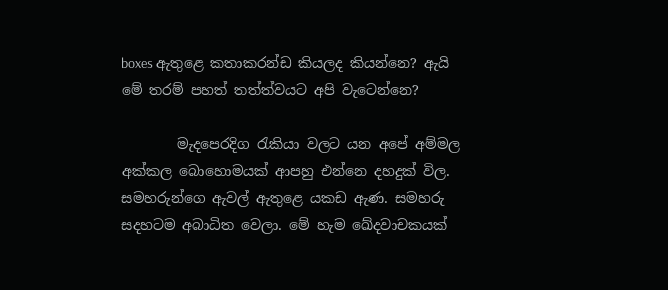boxes ඇතුළෙ කතාකරන්ඩ කියලද කියන්නෙ? ඇයි මේ තරම් පහත් තත්ත්වයට අපි වැටෙන්නෙ?

        මැදපෙරදිග රැකියා වලට යන අපේ අම්මල අක්කල බොහොමයක් ආපහු එන්නෙ දහදුක් විල. සමහරුන්ගෙ ඇවල් ඇතුළෙ යකඩ ඇණ. සමහරු සදහටම අබාධිත වෙලා. මේ හැම ඛේදවාචකයක්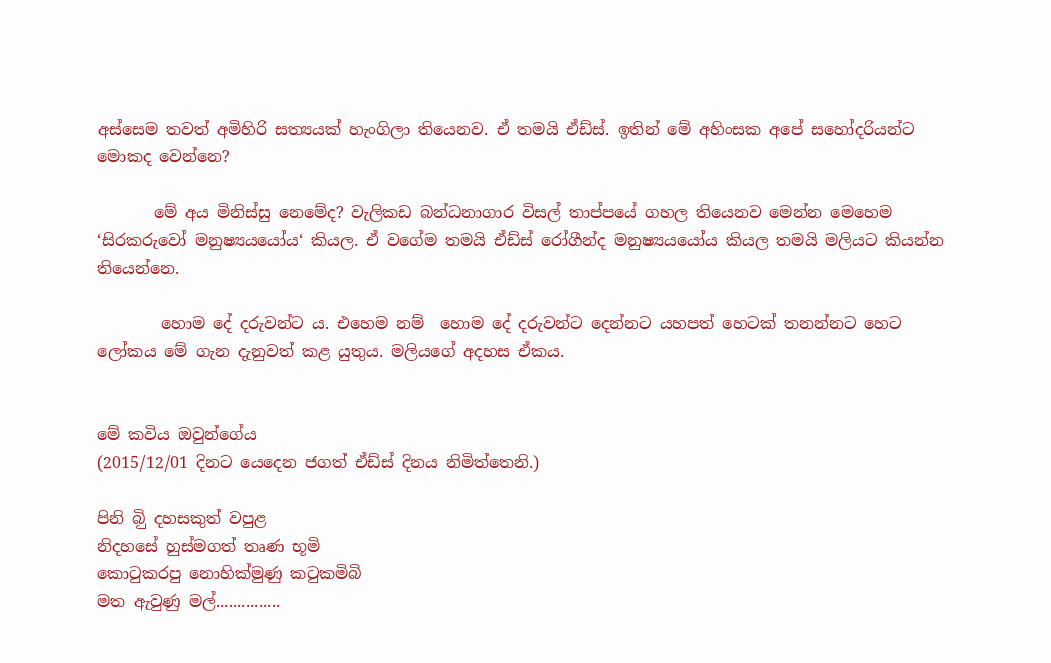අස්සෙම තවත් අමිහිරි සත්‍යයක් හැංගිලා තියෙනව. ඒ තමයි ඒඩ්ස්. ඉතින් මේ අහිංසක අපේ සහෝදරියන්ට මොකද වෙන්නෙ?

       මේ අය මිනිස්සු නෙමේද? වැලිකඩ බන්ධනාගාර විසල් තාප්පයේ ගහල තියෙනව මෙන්න මෙහෙම ‘සිරකරුවෝ මනුෂ්‍යයයෝය‘ කියල. ඒ වගේම තමයි ඒඩ්ස් රෝගීන්ද මනුෂ්‍යයයෝය කියල තමයි මලියට කියන්න තියෙන්නෙ.

        හොම දේ දරුවන්ට ය. එහෙම නම් ‍ හොම දේ දරුවන්ට දෙන්නට යහපත් හෙටක් තනන්නට හෙට ලෝකය මේ ගැන දැනුවත් කළ යුතුය. මලියගේ අදහස ඒකය.


මේ කවිය ඔවුන්ගේය
(2015/12/01 දිනට යෙදෙන ජගත් ඒඩ්ස් දිනය නිමිත්තෙනි.)

පිනි බිු දහසකුත් වපුළ
නිදහසේ හුස්මගත් තෘණ භූමි
කොටුකරපු නොහික්මුණු කටුකමිබි
මත ඇවුණු මල්...............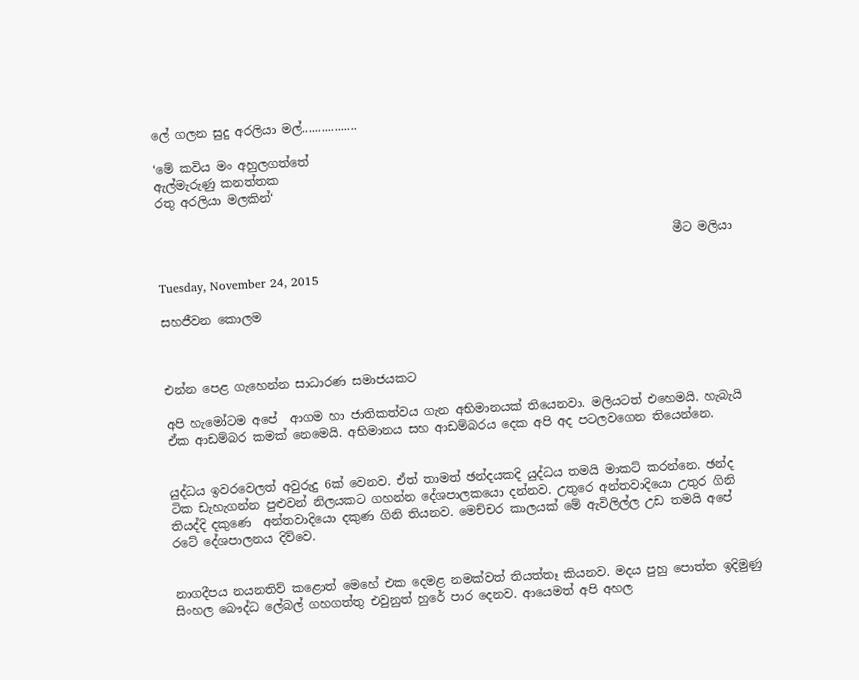ලේ ගලන සුදු අරලියා මල්.................

‘මේ කවිය මං අහුලගත්තේ
ඇල්මැරුණු කනත්තක
රතු අරලියා මලකින්‘


                                                                                      මීට මලියා

Tuesday, November 24, 2015

සහජීවන කොලම



එන්න පෙළ ගැහෙන්න සාධාරණ සමාජයකට

අපි හැමෝටම අපේ  ආගම හා ජාතිකත්වය ගැන අභිමානයක් තියෙනවා. මලියටත් එහෙමයි. හැබැයි ඒක ආඩම්බර කමක් නෙමෙයි. අභිමානය සහ ආඩම්බරය දෙක අපි අද පටලවගෙන තියෙන්නෙ.


යුද්ධය ඉවරවෙලත් අවුරුදු 6ක් වෙනව. ඒත් තාමත් ඡන්දයකදි යුද්ධය තමයි මාකට් කරන්නෙ. ඡන්ද ටික ඩැහැගන්න පුළුවන් නිලයකට ගහන්න දේශපාලකයො දන්නව. උතුරෙ අන්තවාදියො උතුර ගිනි තියද්දි දකුණෙ  අන්තවාදියො දකුණ ගිනි තියනව. මෙච්චර කාලයක් මේ ඇවිලිල්ල උඩ තමයි අපේ රටේ දේශපාලනය දිව්වෙ.


නාගදීපය නයනතිව් කළොත් මෙහේ එක දෙමළ නමක්වත් තියත්තෑ කියනව. මදය පුහු පොත්ත ඉදිමුණු සිංහල බෞද්ධ ලේබල් ගහගත්තු එවුනුත් හුරේ පාර දෙනව. ආයෙමත් අපි අහල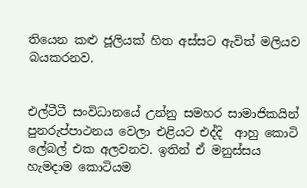තියෙන කළු ජූලියක් හිත අස්සට ඇවිත් මලියව බයකරනව.


එල්ටීටී සංවිධානයේ උන්නු සමහර සාමාජිකයින් පුනරුප්පාථනය වෙලා එළියට එද්දි  ආහු කොටි ලේබල් එක අලවනව. ඉතින් ඒ මනුස්සය හැමදාම කොටියම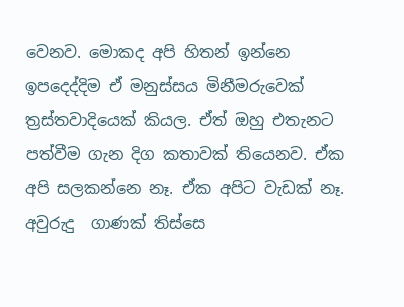වෙනව. මොකද අපි හිතන් ඉන්නෙ ඉපදෙද්දිම ඒ මනුස්සය මිනීමරුවෙක් ත්‍රස්තවාදියෙක් කියල. ඒත් ඔහු එතැනට පත්වීම ගැන දිග කතාවක් තියෙනව. ඒක අපි සලකන්නෙ නෑ. ඒක අපිට වැඩක් නෑ. අවුරුදු  ගාණක් තිස්සෙ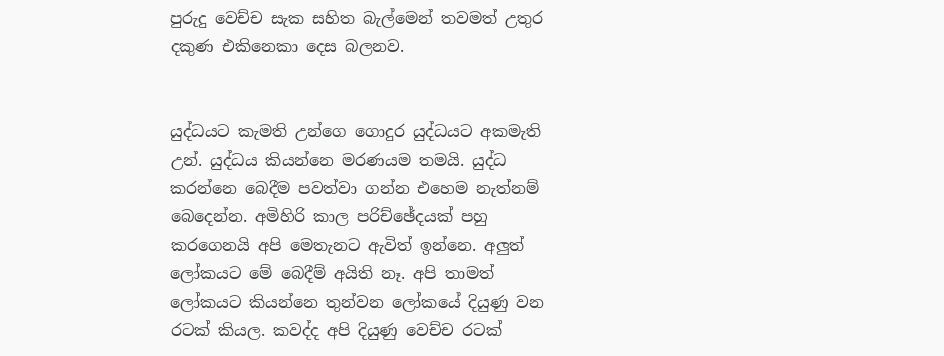පුරුදු වෙච්ච සැක සහිත බැල්මෙන් තවමත් උතුර දකුණ එකිනෙකා දෙස බලනව.


යුද්ධයට කැමති උන්ගෙ ගොදුර යුද්ධයට අකමැති උන්. යුද්ධය කියන්නෙ මරණයම තමයි. යුද්ධ කරන්නෙ බෙදීම පවත්වා ගන්න එහෙම නැත්නම් බෙදෙන්න. අමිහිරි කාල පරිච්ඡේදයක් පහු කරගෙනයි අපි මෙතැනට ඇවිත් ඉන්නෙ. අලුත් ලෝකයට මේ බෙදීම් අයිති නෑ. අපි තාමත් ලෝකයට කියන්නෙ තුන්වන ලෝකයේ දියුණු වන රටක් කියල. කවද්ද අපි දියුණු වෙච්ච රටක්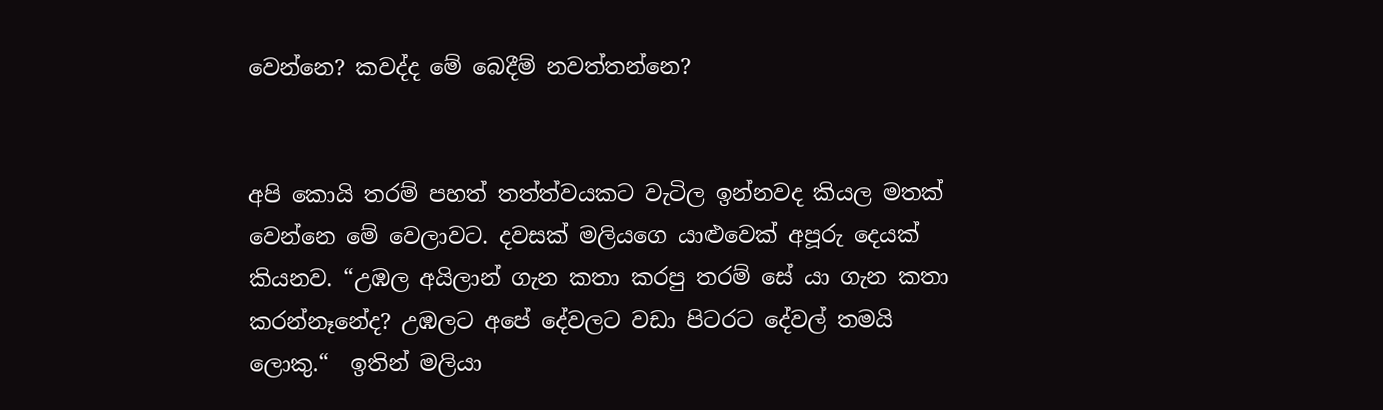වෙන්නෙ? කවද්ද මේ බෙදීම් නවත්තන්නෙ?


අපි කොයි තරම් පහත් තත්ත්වයකට වැටිල ඉන්නවද කියල මතක් වෙන්නෙ මේ වෙලාවට. දවසක් මලියගෙ යාළුවෙක් අපූරු දෙයක් කියනව. “උඹල අයිලාන් ගැන කතා කරපු තරම් සේ යා ගැන කතා කරන්නෑනේද? උඹලට අපේ දේවලට වඩා පිටරට දේවල් තමයි ලොකු.“  ඉතින් මලියා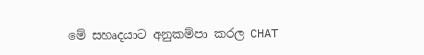මේ සහෘදයාට අනුකම්පා කරල CHAT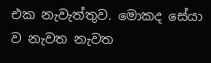එක නැවැත්තුව. මොකද සේයා ව නැවත නැවත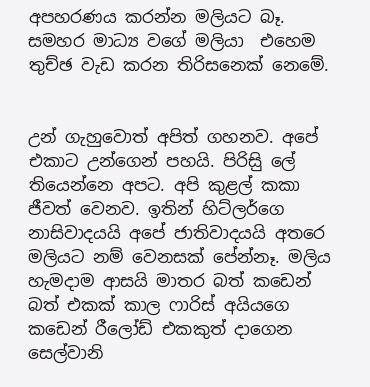අපහරණය කරන්න මලියට බෑ. සමහර මාධ්‍ය වගේ මලියා  එහෙම තුච්ඡ වැඩ කරන තිරිසනෙක් නෙමේ.


උන් ගැහුවොත් අපිත් ගහනව. අපේ එකාට උන්ගෙන් පහයි. පිරිසිු ලේ තියෙන්නෙ අපට. අපි කුළල් කකා ජීවත් වෙනව. ඉතින් හිට්ලර්ගෙ නාසිවාදයයි අපේ ජාතිවාදයයි අතරෙ මලියට නම් වෙනසක් පේන්නෑ. මලිය හැමදාම ආසයි මාතර බත් කඩෙන් බත් එකක් කාල ෆාරිස් අයියගෙ කඩෙන් රීලෝඩ් එකකුත් දාගෙන සෙල්වානි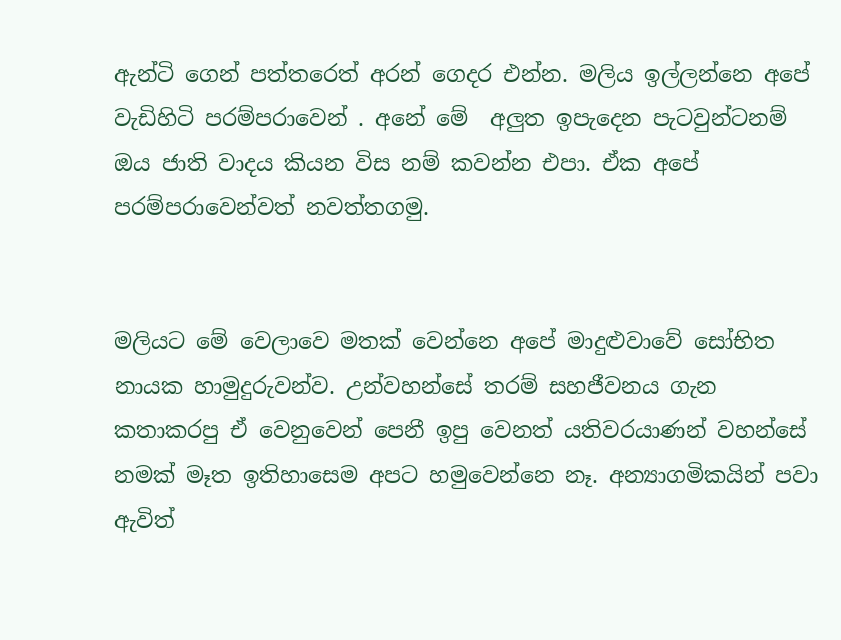ඇන්ටි ගෙන් පත්තරෙත් අරන් ගෙදර එන්න. මලිය ඉල්ලන්නෙ අපේ වැඩිහිටි පරම්පරාවෙන් . අනේ මේ  අලුත ඉපැදෙන පැටවුන්ටනම් ඔය ජාති වාදය කියන විස නම් කවන්න එපා. ඒක අපේ පරම්පරාවෙන්වත් නවත්තගමු.


මලියට මේ වෙලාවෙ මතක් වෙන්නෙ අපේ මාදුළුවාවේ සෝභිත නායක හාමුදුරුවන්ව. උන්වහන්සේ තරම් සහජීවනය ගැන කතාකරපු ඒ වෙනුවෙන් පෙනී ඉපු වෙනත් යතිවරයාණන් වහන්සේ නමක් මෑත ඉතිහාසෙම අපට හමුවෙන්නෙ නෑ. අන්‍යාගමිකයින් පවා ඇවිත්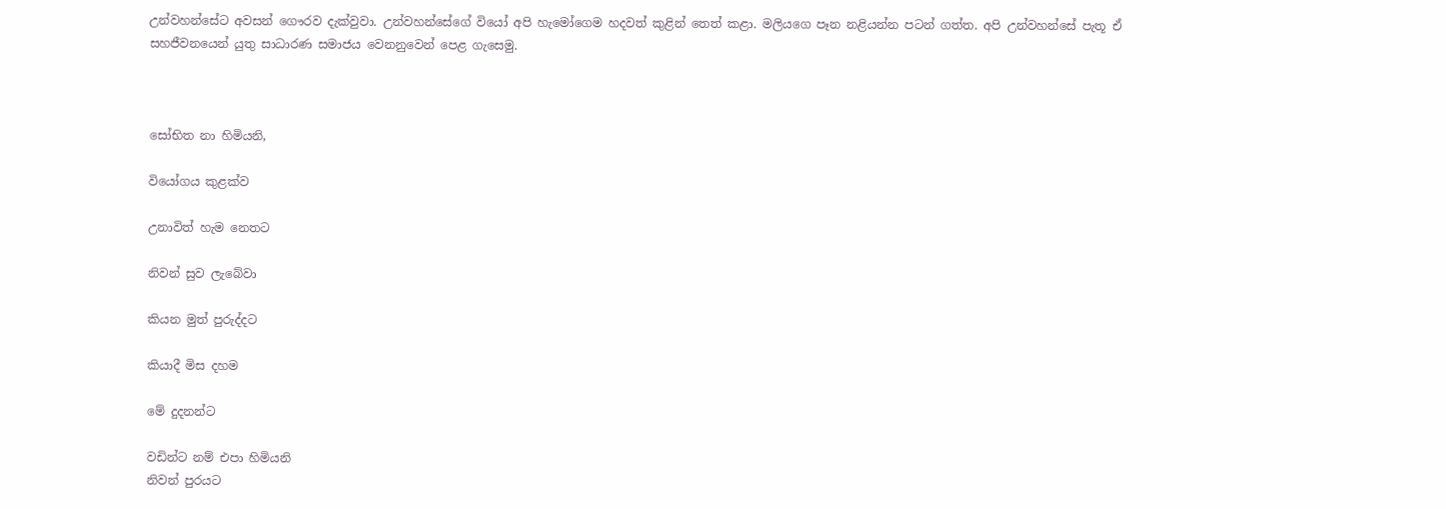උන්වහන්සේට අවසන් ගෞරව දැක්වුවා. උන්වහන්සේගේ වියෝ අපි හැමෝගෙම හදවත් කුළින් තෙත් කළා. මලියගෙ පෑන නළියන්න පටන් ගත්ත. අපි උන්වහන්සේ පැතූ ඒ සහජීවනයෙන් යුතු සාධාරණ සමාජය වෙනනුවෙන් පෙළ ගැසෙමු.



සෝභිත නා හිමියනි,

වියෝගය කුළක්ව

උනාවිත් හැම නෙතට

නිවන් සුව ලැබේවා

කියන මුත් පුරුද්දට

කියාදී මිස දහම

මේ දුදනන්ට

වඩින්ට නම් එපා හිමියනි
නිවන් පුරයට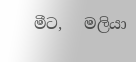මීට,   මලියා